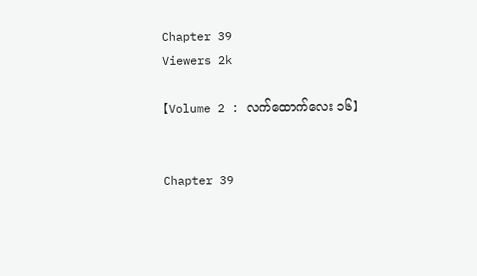Chapter 39
Viewers 2k

【Volume 2 : လက်ထောက်လေး ၁၆】


Chapter 39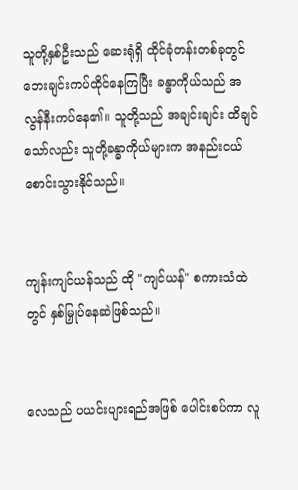သူတို့နှစ်ဦးသည် ဆေးရုံရှိ ထိုင်ခုံတန်းတစ်ခုတွင် ဘေးချင်းကပ်ထိုင်နေကြပြီး ခန္ဓာကိုယ်သည် အလွန်နီးကပ်နေ၏။ သူတို့သည် အချင်းချင်း ထိချင်သော်လည်း သူတို့ခန္ဓာကိုယ်များက အနည်းငယ် စောင်းသွားနိုင်သည်။


ကျန်းကျင်ယန်သည် ထို "ကျင်ယန်" စကားသံထဲတွင် နှစ်မြှုပ်နေဆဲဖြစ်သည်။


လေသည် ပယင်းပျားရည်အဖြစ် ပေါင်းစပ်ကာ လူ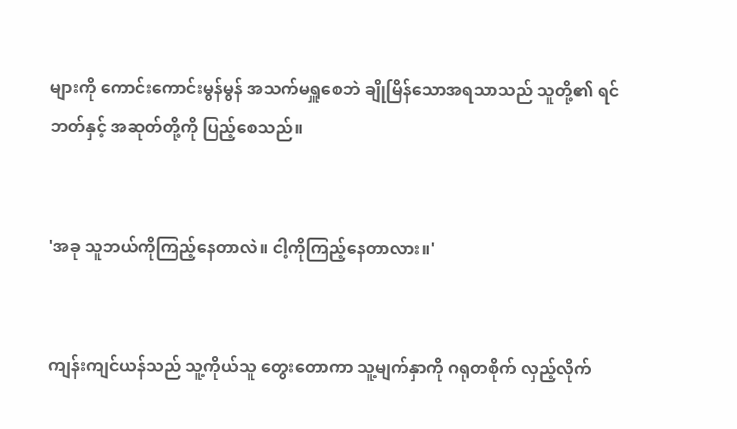များကို ကောင်းကောင်းမွန်မွန် အသက်မရှူစေဘဲ ချိုမြိန်သောအရသာသည် သူတို့၏ ရင်ဘတ်နှင့် အဆုတ်တို့ကို ပြည့်စေသည်။


'အခု သူဘယ်ကိုကြည့်နေတာလဲ။ ငါ့ကိုကြည့်နေတာလား။'


ကျန်းကျင်ယန်သည် သူ့ကိုယ်သူ တွေးတောကာ သူ့မျက်နှာကို ဂရုတစိုက် လှည့်လိုက်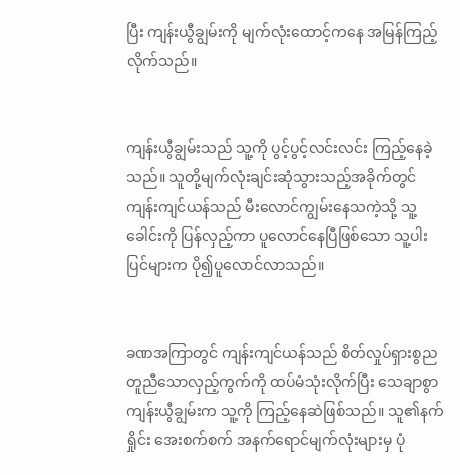ပြီး ကျန်းယွီချွမ်းကို မျက်လုံးထောင့်ကနေ အမြန်ကြည့်လိုက်သည်။


ကျန်းယွီချွမ်းသည် သူ့ကို ပွင့်ပွင့်လင်းလင်း ကြည့်နေခဲ့သည်။ သူတို့မျက်လုံးချင်းဆုံသွားသည့်အခိုက်တွင် ကျန်းကျင်ယန်သည် မီးလောင်ကျွမ်းနေသကဲ့သို့ သူ့ခေါင်းကို ပြန်လှည့်ကာ ပူလောင်နေပြီဖြစ်သော သူ့ပါးပြင်များက ပို၍ပူလောင်လာသည်။


ခဏအကြာတွင် ကျန်းကျင်ယန်သည် စိတ်လှုပ်ရှားစွည တူညီသောလှည့်ကွက်ကို ထပ်မံသုံးလိုက်ပြီး သေချာစွာ ကျန်းယွီချွမ်းက သူ့ကို ကြည့်နေဆဲဖြစ်သည်။ သူ၏နက်ရှိုင်း အေးစက်စက် အနက်ရောင်မျက်လုံးများမှ ပုံ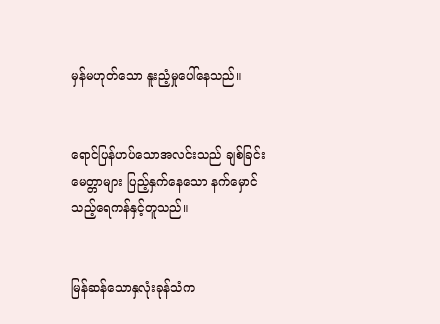မှန်မဟုတ်သော နူးညံ့မှုပေါ်နေသည်။


ရောင်ပြန်ဟပ်သောအလင်းသည် ချစ်ခြင်းမေတ္တာများ ပြည့်နှက်နေသော နက်မှောင်သည့်ရေကန်နှင့်တူသည်။


မြန်ဆန်သောနှလုံးခုန်သံက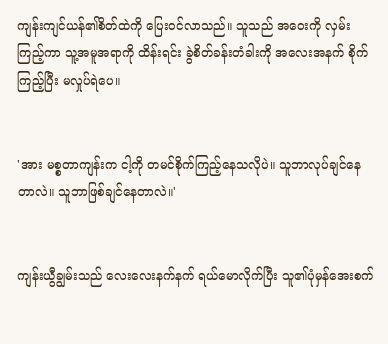ကျန်းကျင်ယန်၏စိတ်ထဲကို ပြေးဝင်လာသည်။ သူသည် အဝေးကို လှမ်းကြည့်ကာ သူ့အမူအရာကို ထိန်းရင်း ခွဲစိတ်ခန်းတံခါးကို အလေးအနက် စိုက်ကြည့်ပြီး မလှုပ်ရဲပေ။


'အား မစ္စတာကျန်းက ငါ့ကို တမင်စိုက်ကြည့်နေသလိုပဲ။ သူဘာလုပ်ချင်နေတာလဲ။ သူဘာဖြစ်ချင်နေတာလဲ။'


ကျန်းယွီချွမ်းသည် လေးလေးနက်နက် ရယ်မောလိုက်ပြီး သူ၏ပုံမှန်အေးစက်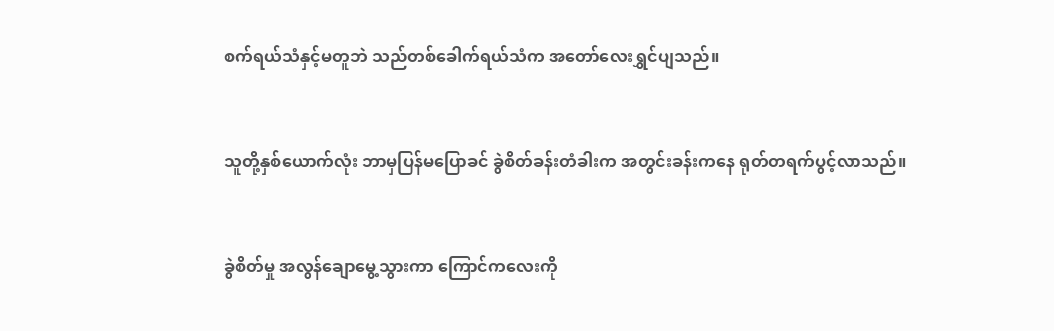စက်ရယ်သံနှင့်မတူဘဲ သည်တစ်ခေါက်ရယ်သံက အတော်လေးရွှင်ပျသည်။


သူတို့နှစ်ယောက်လုံး ဘာမှပြန်မပြောခင် ခွဲစိတ်ခန်းတံခါးက အတွင်းခန်းကနေ ရုတ်တရက်ပွင့်လာသည်။


ခွဲစိတ်မှု အလွန်ချောမွေ့သွားကာ ကြောင်ကလေးကို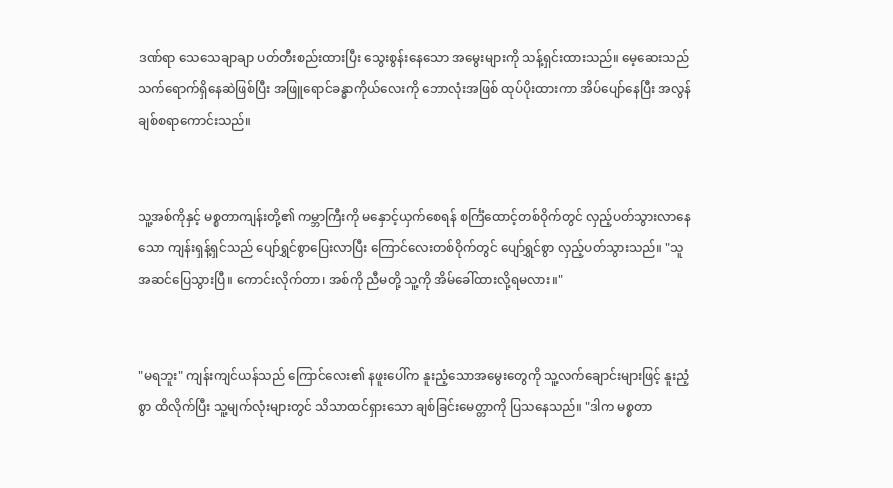ဒဏ်ရာ သေသေချာချာ ပတ်တီးစည်းထားပြီး သွေးစွန်းနေသော အမွေးများကို သန့်ရှင်းထားသည်။ မေ့ဆေးသည် သက်ရောက်ရှိနေဆဲဖြစ်ပြီး အဖြူရောင်ခန္ဓာကိုယ်လေးကို ဘောလုံးအဖြစ် ထုပ်ပိုးထားကာ အိပ်ပျော်နေပြီး အလွန်ချစ်စရာကောင်းသည်။


သူ့အစ်ကိုနှင့် မစ္စတာကျန်းတို့၏ ကမ္ဘာကြီးကို မနှောင့်ယှက်စေရန် စင်္ကြံထောင့်တစ်ဝိုက်တွင် လှည့်ပတ်သွားလာနေသော ကျန်းရှန့်ရှင်သည် ပျော်ရွှင်စွာပြေးလာပြီး ကြောင်လေးတစ်ဝိုက်တွင် ပျော်ရွှင်စွာ လှည့်ပတ်သွားသည်။ "သူအဆင်ပြေသွားပြီ။ ကောင်းလိုက်တာ၊ အစ်ကို ညီမတို့ သူ့ကို အိမ်ခေါ်ထားလို့ရမလား။"


"မရဘူး" ကျန်းကျင်ယန်သည် ကြောင်လေး၏ နဖူးပေါ်က နူးညံ့သောအမွေးတွေကို သူ့လက်ချောင်းများဖြင့် နူးညံ့စွာ ထိလိုက်ပြီး သူ့မျက်လုံးများတွင် သိသာထင်ရှားသော ချစ်ခြင်းမေတ္တာကို ပြသနေသည်။ "ဒါက မစ္စတာ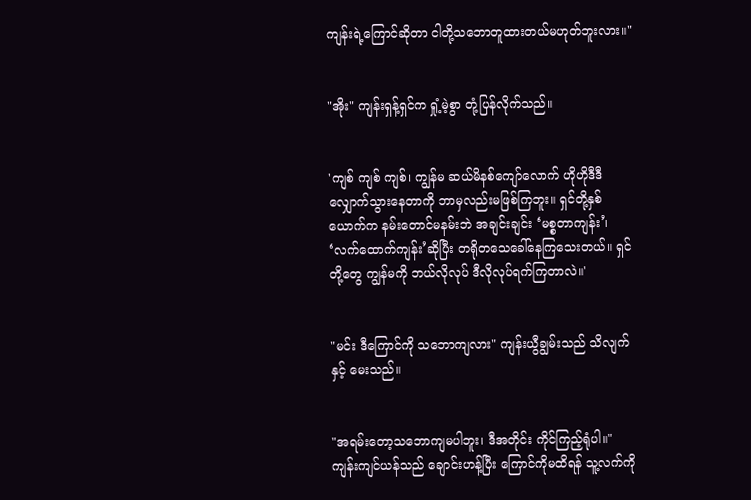ကျန်းရဲ့ကြောင်ဆိုတာ ငါတို့သဘောတူထားတယ်မဟုတ်ဘူးလား။"


"အိုး" ကျန်းရှန့်ရှင်က ရှုံ့မဲ့စွာ တုံ့ပြန်လိုက်သည်။


'ကျစ် ကျစ် ကျစ်၊ ကျွန်မ ဆယ်မိနစ်ကျော်လောက် ဟိုဟိုဒီဒီ လျှောက်သွားနေတာကို ဘာမှလည်းမဖြစ်ကြဘူး။ ရှင်တို့နှစ်ယောက်က နမ်းတောင်မနမ်းဘဲ အချင်းချင်း ‘မစ္စတာကျန်း’၊ ‘လက်ထောက်ကျန်း’ဆိုပြီး တရိုတသေခေါ်နေကြသေးတယ်။ ရှင်တို့တွေ ကျွန်မကို ဘယ်လိုလုပ် ဒီလိုလုပ်ရက်ကြတာလဲ။'


"မင်း ဒီကြောင်ကို သဘောကျလား" ကျန်းယွီချွမ်းသည် သိလျက်နှင့် မေးသည်။


"အရမ်းတော့သဘောကျမပါဘူး၊ ဒီအတိုင်း ကိုင်ကြည့်ရုံပါ။" ကျန်းကျင်ယန်သည် ချောင်းဟန့်ပြီး ကြောင်ကိုမထိရန် သူ့လက်ကို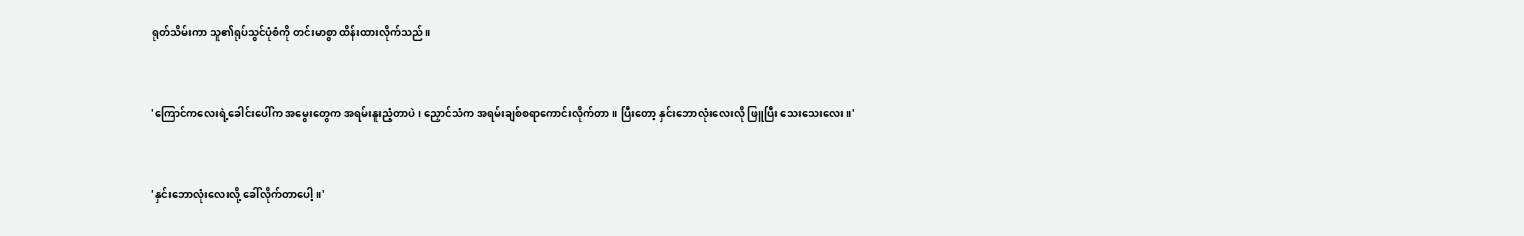ရုတ်သိမ်းကာ သူ၏ရုပ်သွင်ပုံစံကို တင်းမာစွာ ထိန်းထားလိုက်သည်။


'ကြောင်ကလေးရဲ့ခေါင်းပေါ်က အမွေးတွေက အရမ်းနူးညံ့တာပဲ၊ ညှောင်သံက အရမ်းချစ်စရာကောင်းလိုက်တာ။ ပြီးတော့ နှင်းဘောလုံးလေးလို ဖြူပြီး သေးသေးလေး။'


'နှင်းဘောလုံးလေးလို့ ခေါ်လိုက်တာပေါ့။'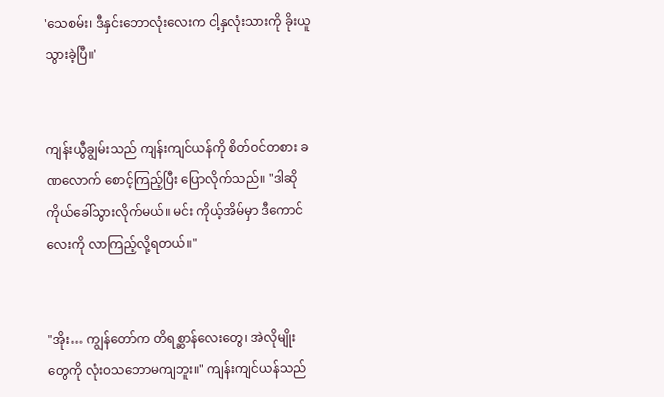'သေစမ်း၊ ဒီနှင်းဘောလုံးလေးက ငါ့နှလုံးသားကို ခိုးယူသွားခဲ့ပြီ။'


ကျန်းယွီချွမ်းသည် ကျန်းကျင်ယန်ကို စိတ်ဝင်တစား ခဏလောက် စောင့်ကြည့်ပြီး ပြောလိုက်သည်။ "ဒါဆို ကိုယ်ခေါ်သွားလိုက်မယ်။ မင်း ကိုယ့်အိမ်မှာ ဒီကောင်လေးကို လာကြည့်လို့ရတယ်။"


"အိုး… ကျွန်တော်က တိရစ္ဆာန်လေးတွေ၊ အဲလိုမျိုးတွေကို လုံးဝသဘောမကျဘူး။" ကျန်းကျင်ယန်သည်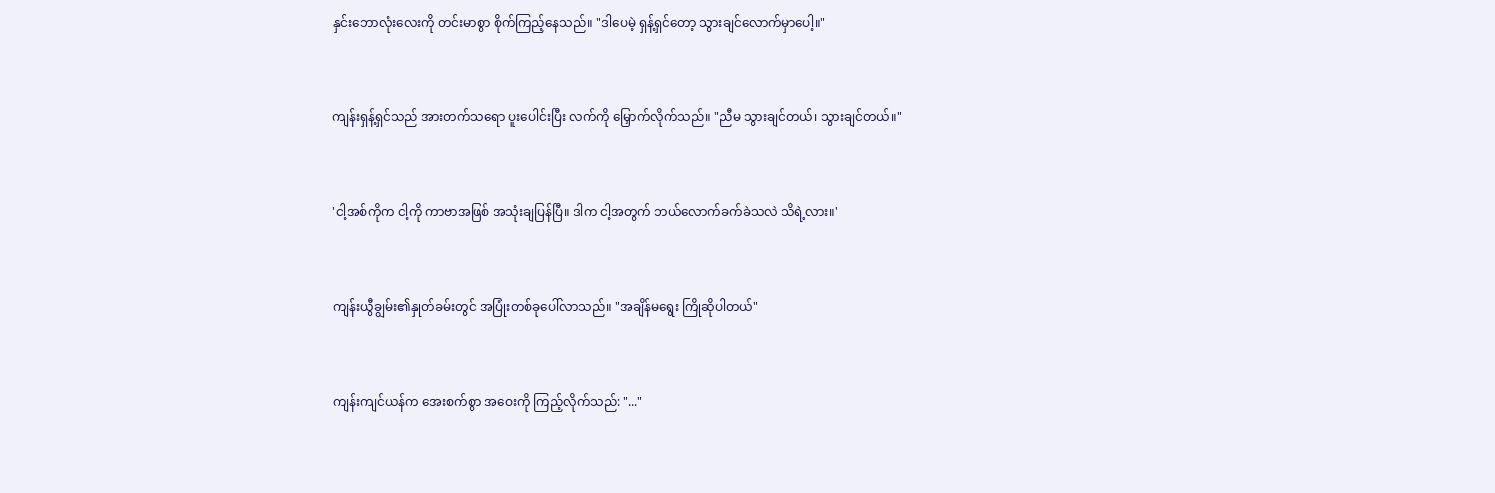နှင်းဘောလုံးလေးကို တင်းမာစွာ စိုက်ကြည့်နေသည်။ "ဒါပေမဲ့ ရှန့်ရှင်တော့ သွားချင်လောက်မှာပေါ့။"


ကျန်းရှန့်ရှင်သည် အားတက်သရော ပူးပေါင်းပြီး လက်ကို မြှောက်လိုက်သည်။ "ညီမ သွားချင်တယ်၊ သွားချင်တယ်။"


'ငါ့အစ်ကိုက ငါ့ကို ကာဗာအဖြစ် အသုံးချပြန်ပြီ။ ဒါက ငါ့အတွက် ဘယ်လောက်ခက်ခဲသလဲ သိရဲ့လား။'


ကျန်းယွီချွမ်း၏နှုတ်ခမ်းတွင် အပြုံးတစ်ခုပေါ်လာသည်။ "အချိန်မရွေး ကြိုဆိုပါတယ်"


ကျန်းကျင်ယန်က အေးစက်စွာ အဝေးကို ကြည့်လိုက်သည်: "..."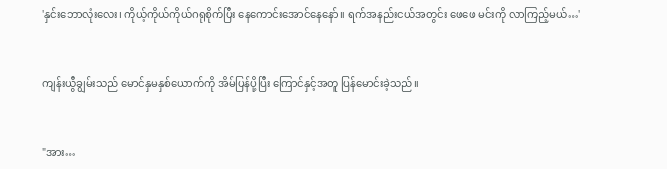'နှင်းဘောလုံးလေး၊ ကိုယ့်ကိုယ်ကိုယ်ဂရုစိုက်ပြီး နေကောင်းအောင်နေနော်။ ရက်အနည်းငယ်အတွင်း ဖေဖေ မင်းကို လာကြည့်မယ်…'


ကျန်းယွီချွမ်းသည် မောင်နှမနှစ်ယောက်ကို အိမ်ပြန်ပို့ပြီး ကြောင်နှင့်အတူ ပြန်မောင်းခဲ့သည်။


"အား…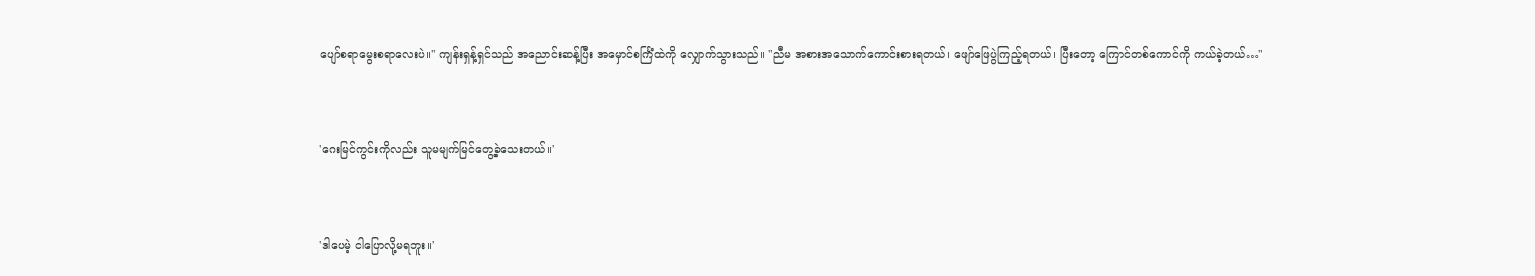ပျော်စရာမွေးစရာလေးပဲ။" ကျန်းရှန့်ရှင်သည် အညောင်းဆန့်ပြီး အမှောင်စင်္ကြံထဲကို လျှောက်သွားသည်။ "ညီမ အစားအသောက်ကောင်းစားရတယ်၊ ဖျော်ဖြေပွဲကြည့်ရတယ်၊ ပြီးတော့ ကြောင်တစ်ကောင်ကို ကယ်ခဲ့တယ်…"


'ဂေးမြင်ကွင်းကိုလည်း သူမမျက်မြင်တွေ့ခဲ့သေးတယ်။'


'ဒါပေမဲ့ ငါပြောလို့မရဘူး။'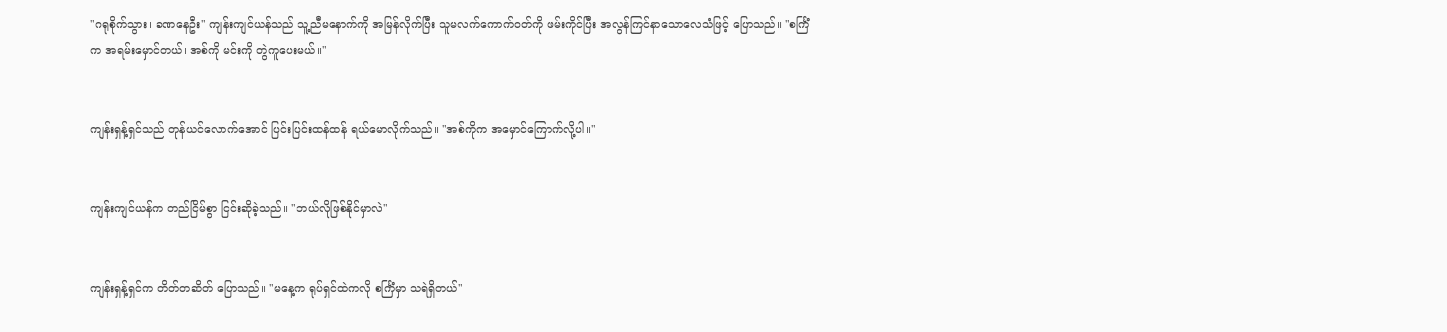"ဂရုစိုက်သွား၊ ခဏနေဦး" ကျန်းကျင်ယန်သည် သူ့ညီမနောက်ကို အမြန်လိုက်ပြီး သူမလက်ကောက်ဝတ်ကို ဖမ်းကိုင်ပြီး အလွန်ကြင်နာသောလေသံဖြင့် ပြောသည်။ "စင်္ကြံက အရမ်းမှောင်တယ်၊ အစ်ကို မင်းကို တွဲကူပေးမယ်။"


ကျန်းရှန့်ရှင်သည် တုန်ယင်လောက်အောင် ပြင်းပြင်းထန်ထန် ရယ်မောလိုက်သည်။ "အစ်ကိုက အမှောင်ကြောက်လို့ပါ။"


ကျန်းကျင်ယန်က တည်ငြိမ်စွာ ငြင်းဆိုခဲ့သည်။ "ဘယ်လိုဖြစ်နိုင်မှာလဲ"


ကျန်းရှန့်ရှင်က တိတ်တဆိတ် ပြောသည်။ "မနေ့က ရုပ်ရှင်ထဲကလို စင်္ကြံမှာ သရဲရှိတယ်"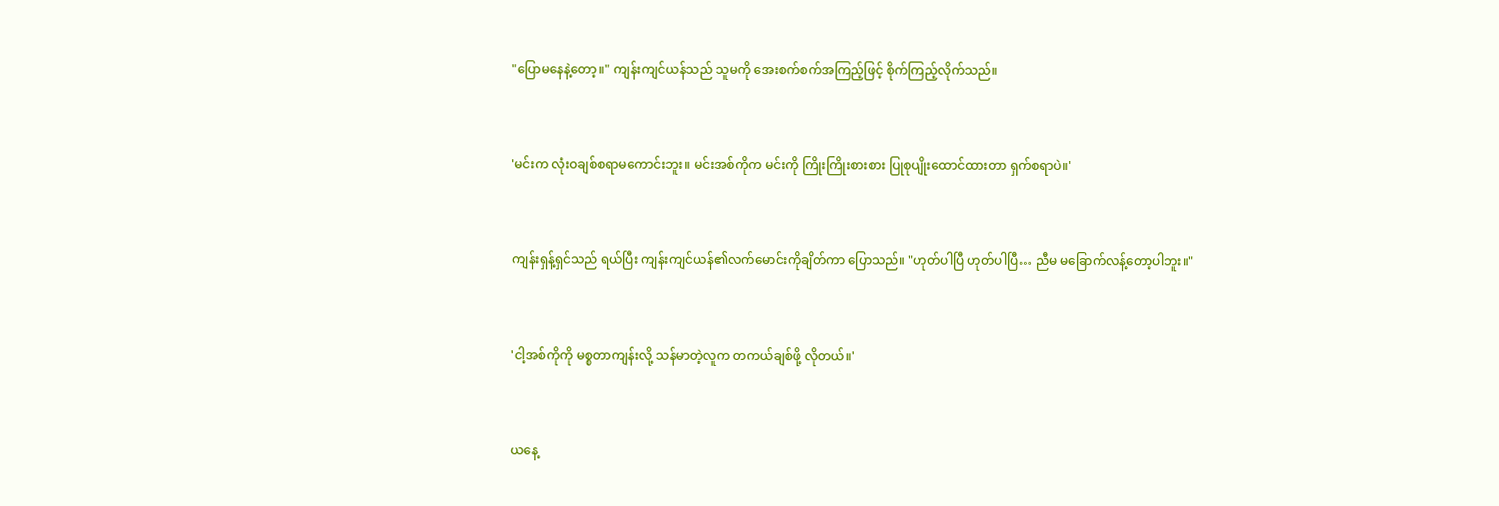"ပြောမနေနဲ့တော့။" ကျန်းကျင်ယန်သည် သူမကို အေးစက်စက်အကြည့်ဖြင့် စိုက်ကြည့်လိုက်သည်။


'မင်းက လုံးဝချစ်စရာမကောင်းဘူး။ မင်းအစ်ကိုက မင်းကို ကြိုးကြိုးစားစား ပြုစုပျိုးထောင်ထားတာ ရှက်စရာပဲ။'


ကျန်းရှန့်ရှင်သည် ရယ်ပြီး ကျန်းကျင်ယန်၏လက်မောင်းကိုချိတ်ကာ ပြောသည်။ "ဟုတ်ပါပြီ ဟုတ်ပါပြီ… ညီမ မခြောက်လန့်တော့ပါဘူး။"


'ငါ့အစ်ကိုကို မစ္စတာကျန်းလို့ သန်မာတဲ့လူက တကယ်ချစ်ဖို့ လိုတယ်။'


ယနေ့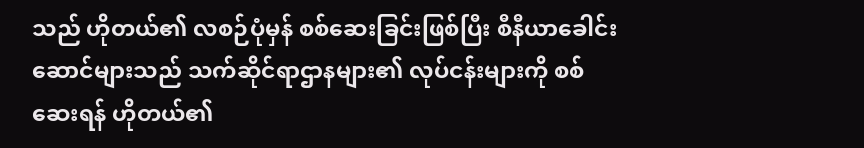သည် ဟိုတယ်၏ လစဉ်ပုံမှန် စစ်ဆေးခြင်းဖြစ်ပြီး စီနီယာခေါင်းဆောင်များသည် သက်ဆိုင်ရာဌာနများ၏ လုပ်ငန်းများကို စစ်ဆေးရန် ဟိုတယ်၏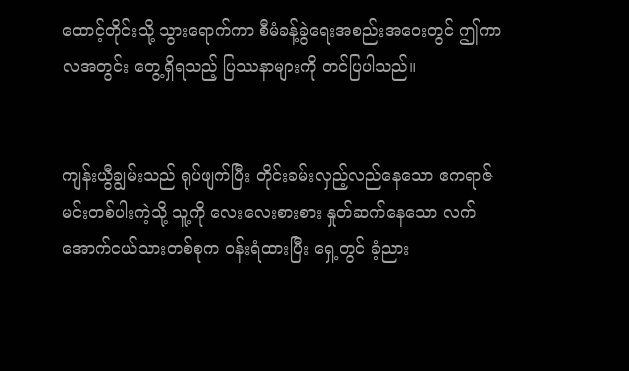ထောင့်တိုင်းသို့ သွားရောက်ကာ စီမံခန့်ခွဲရေးအစည်းအဝေးတွင် ဤကာလအတွင်း တွေ့ရှိရသည့် ပြဿနာများကို တင်ပြပါသည်။


ကျန်းယွီချွမ်းသည် ရုပ်ဖျက်ပြီး တိုင်းခမ်းလှည့်လည်နေသော ဧကရာဇ်မင်းတစ်ပါးကဲ့သို့ သူ့ကို လေးလေးစားစား နှုတ်ဆက်နေသော လက်အောက်ငယ်သားတစ်စုက ဝန်းရံထားပြီး ရှေ့တွင် ခံ့ညား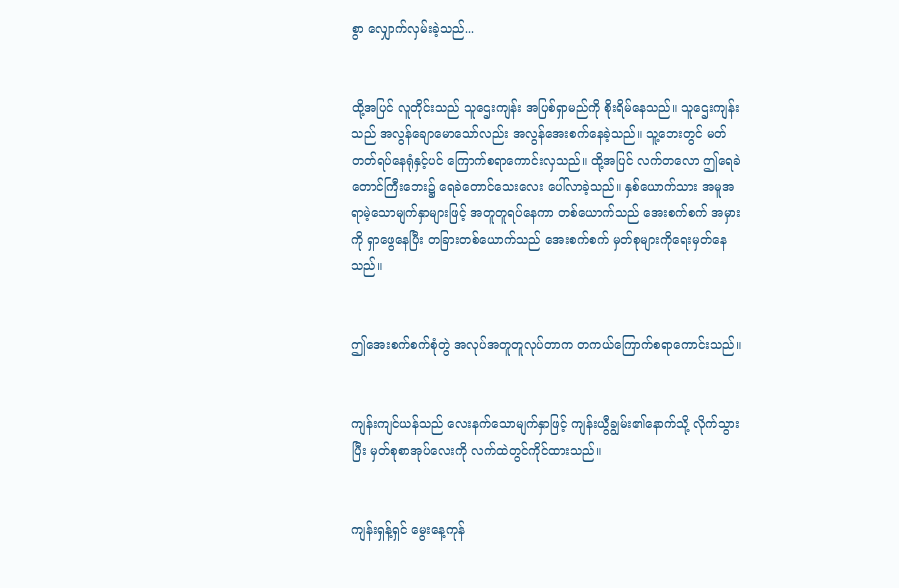စွာ လျှောက်လှမ်းခဲ့သည်...


ထို့အပြင် လူတိုင်းသည် သူဌေးကျန်း အပြစ်ရှာမည်ကို စိုးရိမ်နေသည်။ သူဌေးကျန်းသည် အလွန်ချောမောသော်လည်း အလွန်အေးစက်နေခဲ့သည်။ သူ့ဘေးတွင် မတ်တတ်ရပ်နေရုံနှင့်ပင် ကြောက်စရာကောင်းလှသည်။ ထို့အပြင် လက်တလော ဤရေခဲတောင်ကြီးဘေး၌ ရေခဲတောင်သေးလေး ပေါ်လာခဲ့သည်။ နှစ်ယောက်သား အမူအရာမဲ့သောမျက်နှာများဖြင့် အတူတူရပ်နေကာ တစ်ယောက်သည် အေးစက်စက် အမှားကို ရှာဖွေနေပြီး တခြားတစ်ယောက်သည် အေးစက်စက် မှတ်စုများကိုရေးမှတ်နေသည်။


ဤအေးစက်စက်စုံတွဲ အလုပ်အတူတူလုပ်တာက တကယ်ကြောက်စရာကောင်းသည်။


ကျန်းကျင်ယန်သည် လေးနက်သောမျက်နှာဖြင့် ကျန်းယွီချွမ်း၏နောက်သို့ လိုက်သွားပြီး မှတ်စုစာအုပ်လေးကို လက်ထဲတွင်ကိုင်ထားသည်။


ကျန်းရှန့်ရှင် မွေးနေ့ကုန်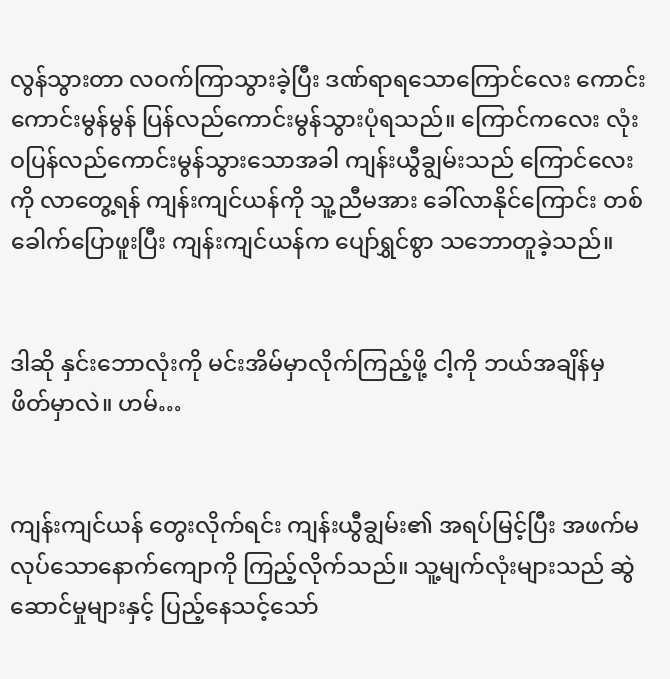လွန်သွားတာ လဝက်ကြာသွားခဲ့ပြီး ဒဏ်ရာရသောကြောင်လေး ကောင်းကောင်းမွန်မွန် ပြန်လည်ကောင်းမွန်သွားပုံရသည်။ ကြောင်ကလေး လုံးဝပြန်လည်ကောင်းမွန်သွားသောအခါ ကျန်းယွီချွမ်းသည် ကြောင်လေးကို လာတွေ့ရန် ကျန်းကျင်ယန်ကို သူ့ညီမအား ခေါ်လာနိုင်ကြောင်း တစ်ခေါက်ပြောဖူးပြီး ကျန်းကျင်ယန်က ပျော်ရွှင်စွာ သဘောတူခဲ့သည်။


ဒါဆို နှင်းဘောလုံးကို မင်းအိမ်မှာလိုက်ကြည့်ဖို့ ငါ့ကို ဘယ်အချိန်မှ ဖိတ်မှာလဲ။ ဟမ်…


ကျန်းကျင်ယန် တွေးလိုက်ရင်း ကျန်းယွီချွမ်း၏ အရပ်မြင့်ပြီး အဖက်မလုပ်သောနောက်ကျောကို ကြည့်လိုက်သည်။ သူ့မျက်လုံးများသည် ဆွဲဆောင်မှုများနှင့် ပြည့်နေသင့်သော်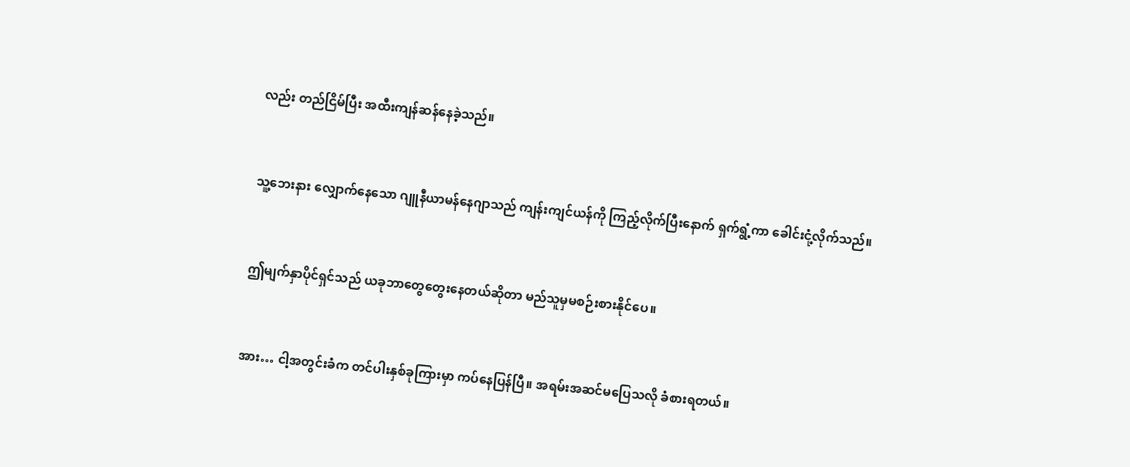လည်း တည်ငြိမ်ပြီး အထီးကျန်ဆန်နေခဲ့သည်။


သူ့ဘေးနား လျှောက်နေသော ဂျူနီယာမန်နေဂျာသည် ကျန်းကျင်ယန်ကို ကြည့်လိုက်ပြီးနောက် ရှက်ရွံ့ကာ ခေါင်းငုံ့လိုက်သည်။


ဤမျက်နှာပိုင်ရှင်သည် ယခုဘာတွေတွေးနေတယ်ဆိုတာ မည်သူမှမစဉ်းစားနိုင်ပေ။


အား… ငါ့အတွင်းခံက တင်ပါးနှစ်ခုကြားမှာ ကပ်နေပြန်ပြီ။ အရမ်းအဆင်မပြေသလို ခံစားရတယ်။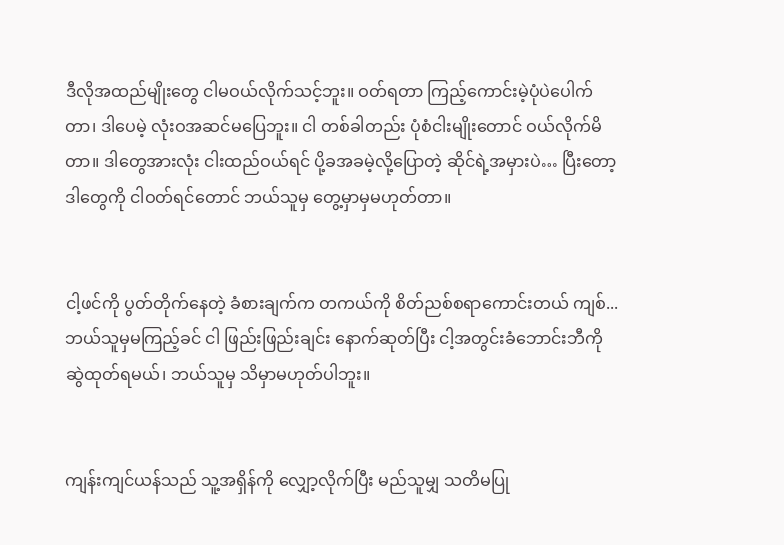ဒီလိုအထည်မျိုးတွေ ငါမဝယ်လိုက်သင့်ဘူး။ ဝတ်ရတာ ကြည့်ကောင်းမဲ့ပုံပဲပေါက်တာ၊ ဒါပေမဲ့ လုံးဝအဆင်မပြေဘူး။ ငါ တစ်ခါတည်း ပုံစံငါးမျိုးတောင် ဝယ်လိုက်မိတာ။ ဒါတွေအားလုံး ငါးထည်ဝယ်ရင် ပို့ခအခမဲ့လို့ပြောတဲ့ ဆိုင်ရဲ့အမှားပဲ… ပြီးတော့ ဒါတွေကို ငါဝတ်ရင်တောင် ဘယ်သူမှ တွေ့မှာမှမဟုတ်တာ။


ငါ့ဖင်ကို ပွတ်တိုက်နေတဲ့ ခံစားချက်က တကယ်ကို စိတ်ညစ်စရာကောင်းတယ် ကျစ်... ဘယ်သူမှမကြည့်ခင် ငါ ဖြည်းဖြည်းချင်း နောက်ဆုတ်ပြီး ငါ့အတွင်းခံဘောင်းဘီကို ဆွဲထုတ်ရမယ်၊ ဘယ်သူမှ သိမှာမဟုတ်ပါဘူး။


ကျန်းကျင်ယန်သည် သူ့အရှိန်ကို လျှော့လိုက်ပြီး မည်သူမျှ သတိမပြု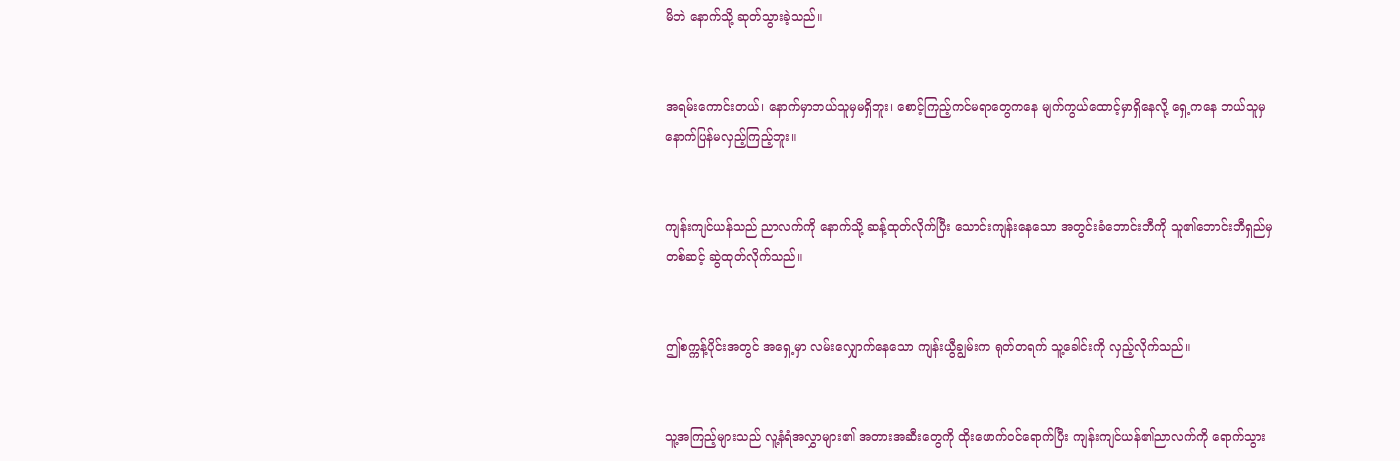မိဘဲ နောက်သို့ ဆုတ်သွားခဲ့သည်။


အရမ်းကောင်းတယ်၊ နောက်မှာဘယ်သူမှမရှိဘူး၊ စောင့်ကြည့်ကင်မရာတွေကနေ မျက်ကွယ်ထောင့်မှာရှိနေလို့ ရှေ့ကနေ ဘယ်သူမှ နောက်ပြန်မလှည့်ကြည့်ဘူး။


ကျန်းကျင်ယန်သည် ညာလက်ကို နောက်သို့ ဆန့်ထုတ်လိုက်ပြီး သောင်းကျန်းနေသော အတွင်းခံဘောင်းဘီကို သူ၏ဘောင်းဘီရှည်မှတစ်ဆင့် ဆွဲထုတ်လိုက်သည်။


ဤစက္ကန့်ပိုင်းအတွင် အရှေ့မှာ လမ်းလျှောက်နေသော ကျန်းယွီချွမ်းက ရုတ်တရက် သူ့ခေါင်းကို လှည့်လိုက်သည်။


သူ့အကြည့်များသည် လူ့နံရံအလွှာများ၏ အတားအဆီးတွေကို ထိုးဖောက်ဝင်ရောက်ပြီး ကျန်းကျင်ယန်၏ညာလက်ကို ရောက်သွား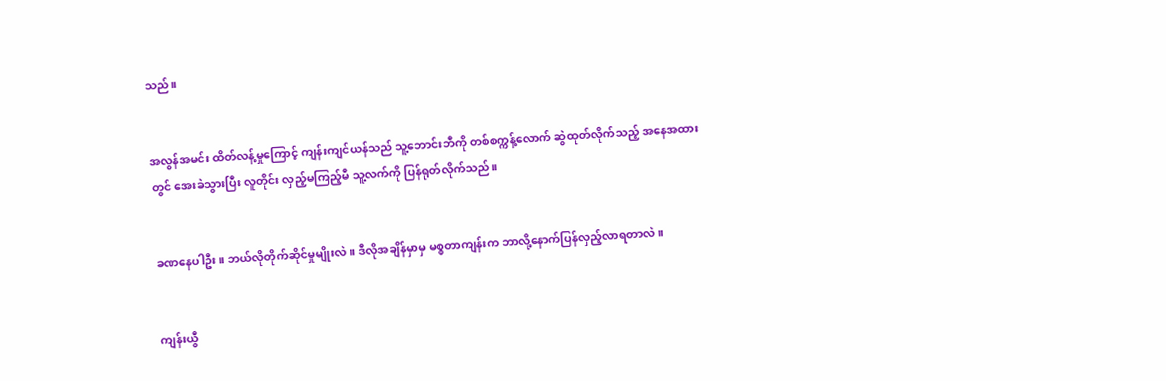သည်။


အလွန်အမင်း ထိတ်လန့်မှုကြောင့် ကျန်းကျင်ယန်သည် သူ့ဘောင်းဘီကို တစ်စက္ကန့်လောက် ဆွဲထုတ်လိုက်သည့် အနေအထားတွင် အေးခဲသွားပြီး လူတိုင်း လှည့်မကြည့်မီ သူ့လက်ကို ပြန်ရုတ်လိုက်သည်။


ခဏနေပါဦး။ ဘယ်လိုတိုက်ဆိုင်မှုမျိုးလဲ။ ဒီလိုအချိန်မှာမှ မစ္စတာကျန်းက ဘာလို့နောက်ပြန်လှည့်လာရတာလဲ။


ကျန်းယွီ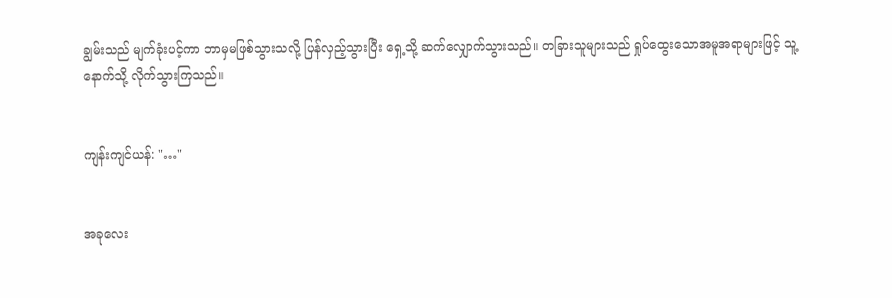ချွမ်းသည် မျက်ခုံးပင့်ကာ ဘာမှမဖြစ်သွားသလို့ ပြန်လှည့်သွားပြီး ရှေ့သို့ ဆက်လျှောက်သွားသည်။ တခြားသူများသည် ရှုပ်ထွေးသောအမူအရာများဖြင့် သူ့နောက်သို့ လိုက်သွားကြသည်။


ကျန်းကျင်ယန်: "…"


အခုလေး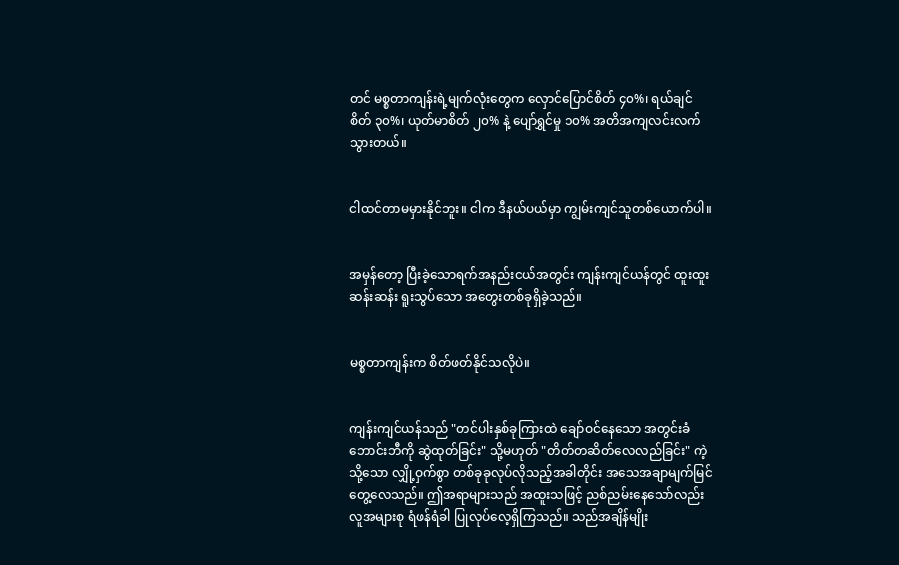တင် မစ္စတာကျန်းရဲ့မျက်လုံးတွေက လှောင်ပြောင်စိတ် ၄၀%၊ ရယ်ချင်စိတ် ၃၀%၊ ယုတ်မာစိတ် ၂၀% နဲ့ ပျော်ရွှင်မှု ၁၀% အတိအကျလင်းလက်သွားတယ်။


ငါထင်တာမမှားနိုင်ဘူး။ ငါက ဒီနယ်ပယ်မှာ ကျွမ်းကျင်သူတစ်ယောက်ပါ။


အမှန်တော့ ပြီးခဲ့သောရက်အနည်းငယ်အတွင်း ကျန်းကျင်ယန်တွင် ထူးထူးဆန်းဆန်း ရူးသွပ်သော အတွေးတစ်ခုရှိခဲ့သည်။


မစ္စတာကျန်းက စိတ်ဖတ်နိုင်သလိုပဲ။


ကျန်းကျင်ယန်သည် "တင်ပါးနှစ်ခုကြားထဲ ချော်ဝင်နေသော အတွင်းခံဘောင်းဘီကို ဆွဲထုတ်ခြင်း" သို့မဟုတ် "တိတ်တဆိတ်လေလည်ခြင်း" ကဲ့သို့သော လျှို့ဝှက်စွာ တစ်ခုခုလုပ်လိုသည့်အခါတိုင်း အသေအချာမျက်မြင်တွေ့လေသည်။ ဤအရာများသည် အထူးသဖြင့် ညစ်ညမ်းနေသော်လည်း လူအများစု ရံဖန်ရံခါ ပြုလုပ်လေ့ရှိကြသည်။ သည်အချိန်မျိုး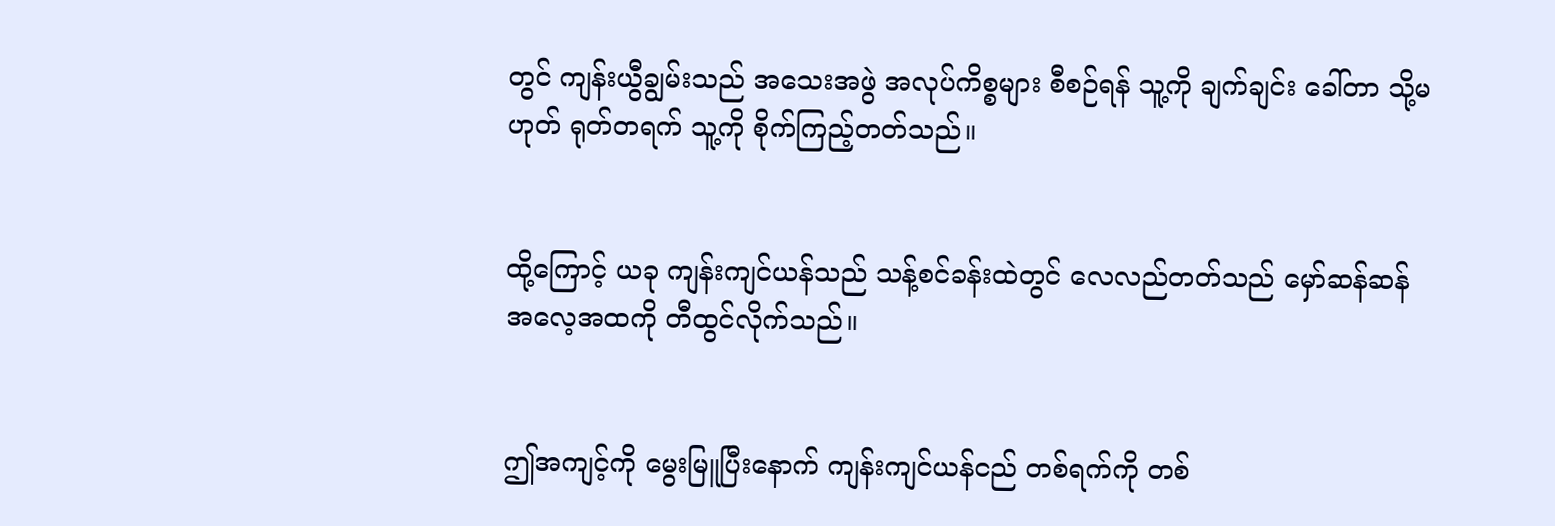တွင် ကျန်းယွီချွမ်းသည် အသေးအဖွဲ အလုပ်ကိစ္စများ စီစဉ်ရန် သူ့ကို ချက်ချင်း ခေါ်တာ သို့မဟုတ် ရုတ်တရက် သူ့ကို စိုက်ကြည့်တတ်သည်။


ထို့ကြောင့် ယခု ကျန်းကျင်ယန်သည် သန့်စင်ခန်းထဲတွင် လေလည်တတ်သည် မှော်ဆန်ဆန် အလေ့အထကို တီထွင်လိုက်သည်။


ဤအကျင့်ကို မွေးမြူပြီးနောက် ကျန်းကျင်ယန်ငည် တစ်ရက်ကို တစ်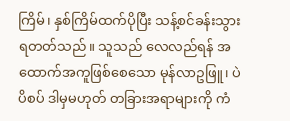ကြိမ်၊ နှစ်ကြိမ်ထက်ပိုပြီး သန့်စင်ခန်းသွားရတတ်သည်။ သူသည် လေလည်ရန် အထောက်အကူဖြစ်စေသော မုန်လာဥဖြူ၊ ပဲပိစပ် ဒါမှမဟုတ် တခြားအရာများကို ကံ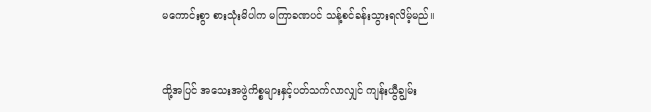မကောင်းစွာ စားသုံးမိပါက မကြာခဏပင် သန့်စင်ခန်းသွားရလိမ့်မည်။


ထို့အပြင် အသေးအဖွဲကိစ္စများနှင့်ပတ်သက်လာလျှင် ကျန်းယွီချွမ်း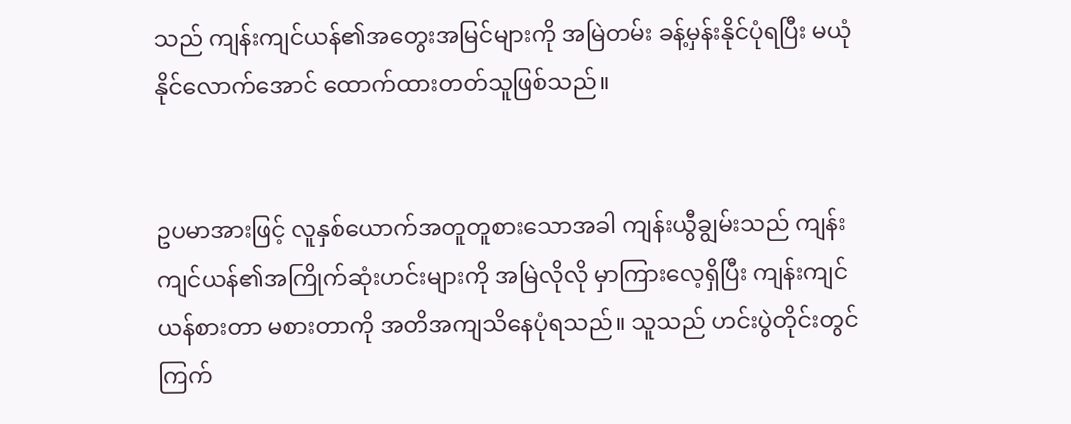သည် ကျန်းကျင်ယန်၏အတွေးအမြင်များကို အမြဲတမ်း ခန့်မှန်းနိုင်ပုံရပြီး မယုံနိုင်လောက်အောင် ထောက်ထားတတ်သူဖြစ်သည်။


ဥပမာအားဖြင့် လူနှစ်ယောက်အတူတူစားသောအခါ ကျန်းယွီချွမ်းသည် ကျန်းကျင်ယန်၏အကြိုက်ဆုံးဟင်းများကို အမြဲလိုလို မှာကြားလေ့ရှိပြီး ကျန်းကျင်ယန်စားတာ မစားတာကို အတိအကျသိနေပုံရသည်။ သူသည် ဟင်းပွဲတိုင်းတွင် ကြက်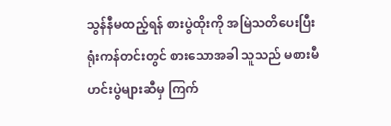သွန်နီမထည့်ရန် စားပွဲထိုးကို အမြဲသတိပေးပြီး ရုံးကန်တင်းတွင် စားသောအခါ သူသည် မစားမီ ဟင်းပွဲများဆီမှ ကြက်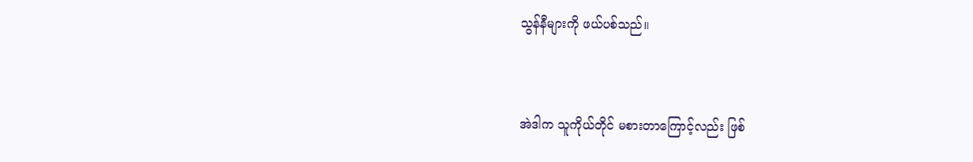သွန်နီများကို ဖယ်ပစ်သည်။


အဲဒါက သူကိုယ်တိုင် မစားတာကြောင့်လည်း ဖြစ်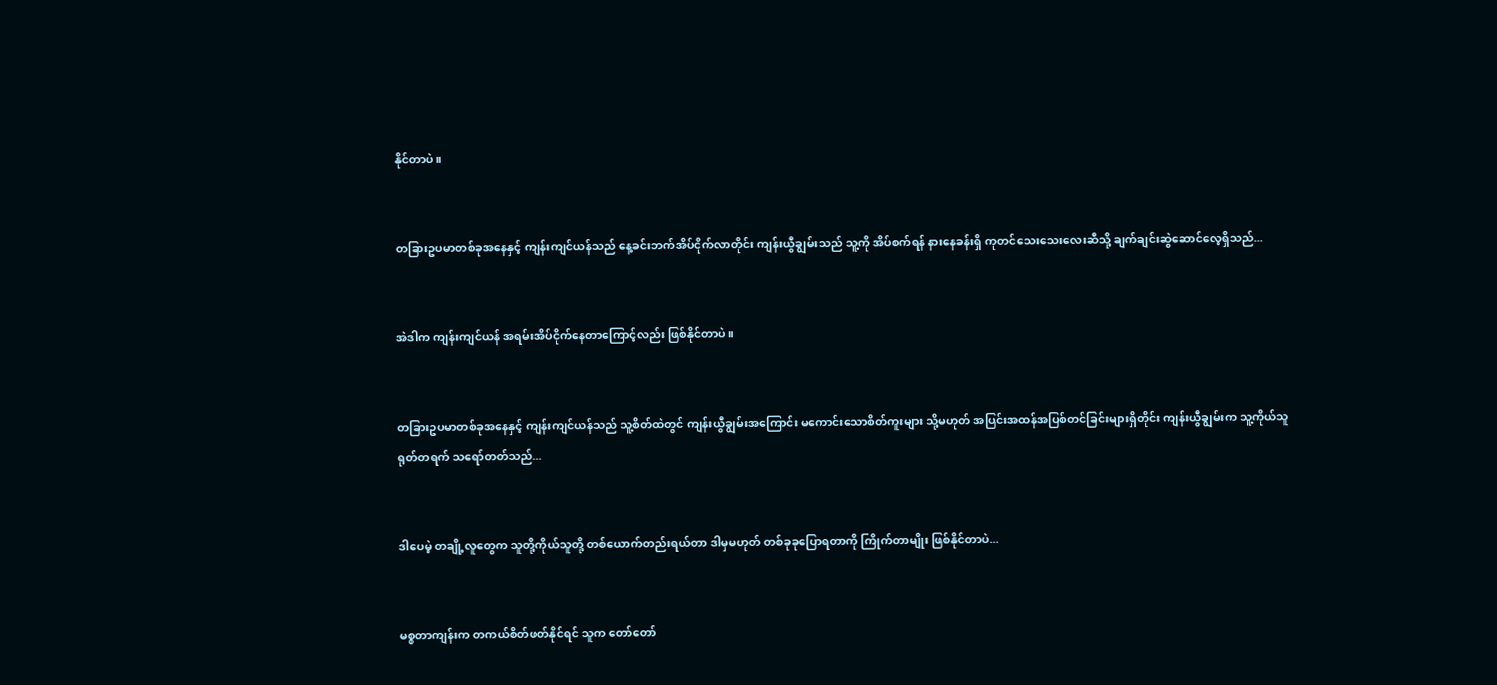နိုင်တာပဲ။


တခြားဥပမာတစ်ခုအနေနှင့် ကျန်းကျင်ယန်သည် နေ့ခင်းဘက်အိပ်ငိုက်လာတိုင်း ကျန်းယွီချွမ်းသည် သူ့ကို အိပ်စက်ရန် နားနေခန်းရှိ ကုတင်သေးသေးလေးဆီသို့ ချက်ချင်းဆွဲဆောင်လေ့ရှိသည်...


အဲဒါက ကျန်းကျင်ယန် အရမ်းအိပ်ငိုက်နေတာကြောင့်လည်း ဖြစ်နိုင်တာပဲ။


တခြားဥပမာတစ်ခုအနေနှင့် ကျန်းကျင်ယန်သည် သူ့စိတ်ထဲတွင် ကျန်းယွီချွမ်းအကြောင်း မကောင်းသောစိတ်ကူးများ သို့မဟုတ် အပြင်းအထန်အပြစ်တင်ခြင်းများရှိတိုင်း ကျန်းယွီချွမ်းက သူ့ကိုယ်သူ ရုတ်တရက် သရော်တတ်သည်...


ဒါပေမဲ့ တချို့လူတွေက သူတို့ကိုယ်သူတို့ တစ်ယောက်တည်းရယ်တာ ဒါမှမဟုတ် တစ်ခုခုပြောရတာကို ကြိုက်တာမျိုး ဖြစ်နိုင်တာပဲ...


မစ္စတာကျန်းက တကယ်စိတ်ဖတ်နိုင်ရင် သူက တော်တော်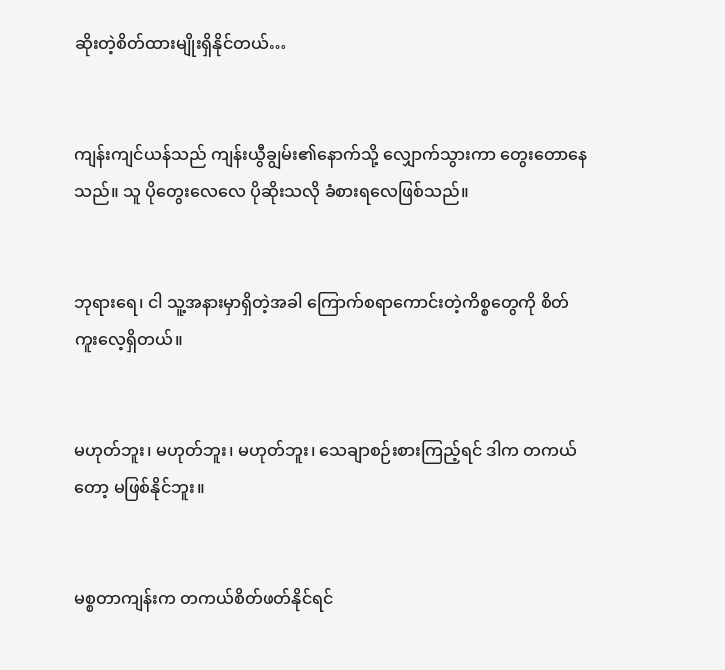ဆိုးတဲ့စိတ်ထားမျိုးရှိနိုင်တယ်…


ကျန်းကျင်ယန်သည် ကျန်းယွီချွမ်း၏နောက်သို့ လျှောက်သွားကာ တွေးတောနေသည်။ သူ ပိုတွေးလေလေ ပိုဆိုးသလို ခံစားရလေဖြစ်သည်။


ဘုရားရေ၊ ငါ သူ့အနားမှာရှိတဲ့အခါ ကြောက်စရာကောင်းတဲ့ကိစ္စတွေကို စိတ်ကူးလေ့ရှိတယ်။


မဟုတ်ဘူး၊ မဟုတ်ဘူး၊ မဟုတ်ဘူး၊ သေချာစဉ်းစားကြည့်ရင် ဒါက တကယ်တော့ မဖြစ်နိုင်ဘူး။


မစ္စတာကျန်းက တကယ်စိတ်ဖတ်နိုင်ရင်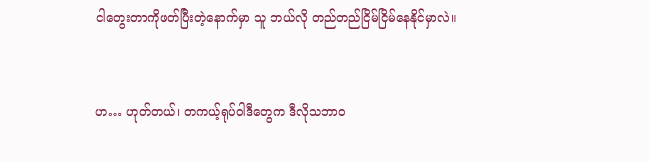ငါတွေးတာကိုဖတ်ပြီးတဲ့နောက်မှာ သူ ဘယ်လို တည်တည်ငြိမ်ငြိမ်နေနိုင်မှာလဲ။


ဟ… ဟုတ်တယ်၊ တကယ့်ရုပ်ဝါဒီတွေက ဒီလိုသဘာဝ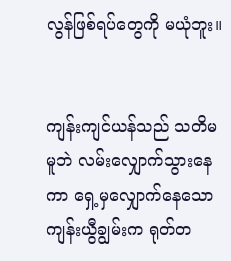လွန်ဖြစ်ရပ်တွေကို မယုံဘူး။


ကျန်းကျင်ယန်သည် သတိမမူဘဲ လမ်းလျှောက်သွားနေကာ ရှေ့မှလျှောက်နေသော ကျန်းယွီချွမ်းက ရုတ်တ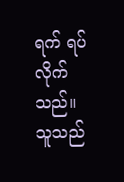ရက် ရပ်လိုက်သည်။ သူသည်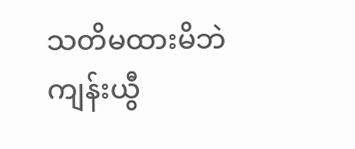သတိမထားမိဘဲ ကျန်းယွီ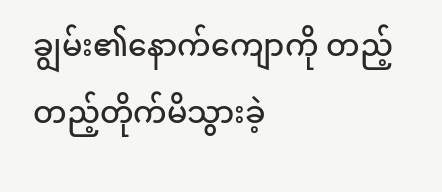ချွမ်း၏နောက်ကျောကို တည့်တည့်တိုက်မိသွားခဲ့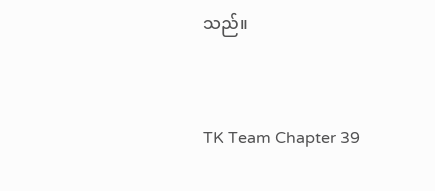သည်။


TK Team Chapter 39